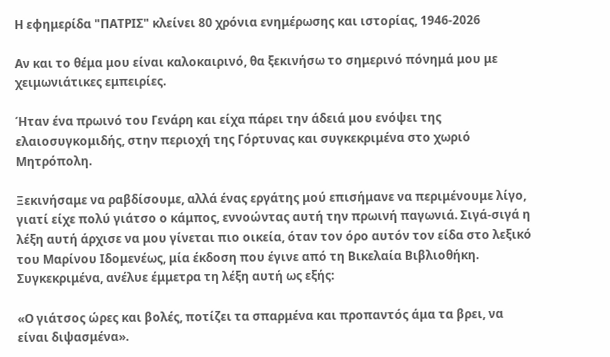Η εφημερίδα "ΠΑΤΡΙΣ" κλείνει 80 χρόνια ενημέρωσης και ιστορίας, 1946-2026

Αν και το θέμα μου είναι καλοκαιρινό, θα ξεκινήσω το σημερινό πόνημά μου με χειμωνιάτικες εμπειρίες.

Ήταν ένα πρωινό του Γενάρη και είχα πάρει την άδειά μου ενόψει της ελαιοσυγκομιδής, στην περιοχή της Γόρτυνας και συγκεκριμένα στο χωριό Μητρόπολη.

Ξεκινήσαμε να ραβδίσουμε, αλλά ένας εργάτης μού επισήμανε να περιμένουμε λίγο, γιατί είχε πολύ γιάτσο ο κάμπος, εννοώντας αυτή την πρωινή παγωνιά. Σιγά-σιγά η λέξη αυτή άρχισε να μου γίνεται πιο οικεία, όταν τον όρο αυτόν τον είδα στο λεξικό του Μαρίνου Ιδομενέως, μία έκδοση που έγινε από τη Βικελαία Βιβλιοθήκη. Συγκεκριμένα, ανέλυε έμμετρα τη λέξη αυτή ως εξής:

«Ο γιάτσος ώρες και βολές, ποτίζει τα σπαρμένα και προπαντός άμα τα βρει, να είναι διψασμένα».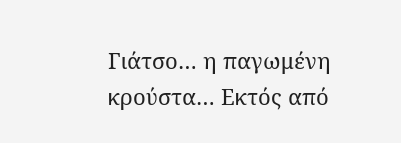Γιάτσο… η παγωμένη κρούστα… Εκτός από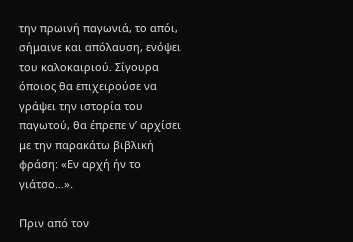την πρωινή παγωνιά, το απόι, σήμαινε και απόλαυση, ενόψει του καλοκαιριού. Σίγουρα όποιος θα επιχειρούσε να γράψει την ιστορία του παγωτού, θα έπρεπε ν’ αρχίσει με την παρακάτω βιβλική φράση: «Εν αρχή ήν το γιάτσο…».

Πριν από τον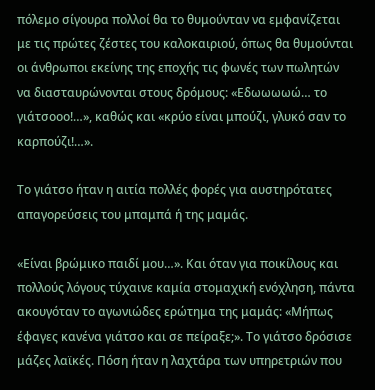πόλεμο σίγουρα πολλοί θα το θυμούνταν να εμφανίζεται με τις πρώτες ζέστες του καλοκαιριού, όπως θα θυμούνται οι άνθρωποι εκείνης της εποχής τις φωνές των πωλητών να διασταυρώνονται στους δρόμους: «Εδωωωωώ… το γιάτσοοο!…», καθώς και «κρύο είναι μπούζι, γλυκό σαν το καρπούζι!…».

Το γιάτσο ήταν η αιτία πολλές φορές για αυστηρότατες απαγορεύσεις του μπαμπά ή της μαμάς.

«Είναι βρώμικο παιδί μου…». Και όταν για ποικίλους και πολλούς λόγους τύχαινε καμία στομαχική ενόχληση, πάντα ακουγόταν το αγωνιώδες ερώτημα της μαμάς: «Μήπως έφαγες κανένα γιάτσο και σε πείραξε;». Το γιάτσο δρόσισε μάζες λαϊκές. Πόση ήταν η λαχτάρα των υπηρετριών που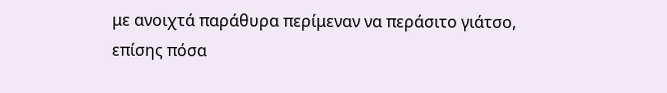με ανοιχτά παράθυρα περίμεναν να περάσιτο γιάτσο, επίσης πόσα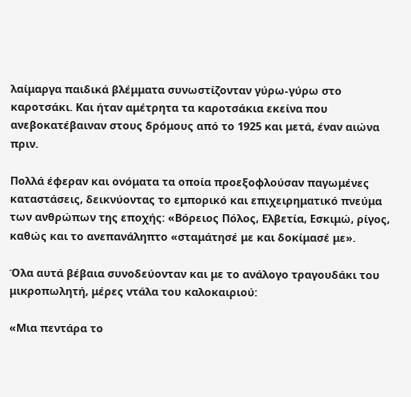λαίμαργα παιδικά βλέμματα συνωστίζονταν γύρω-γύρω στο καροτσάκι. Και ήταν αμέτρητα τα καροτσάκια εκείνα που ανεβοκατέβαιναν στους δρόμους από το 1925 και μετά, έναν αιώνα πριν.

Πολλά έφεραν και ονόματα τα οποία προεξοφλούσαν παγωμένες καταστάσεις, δεικνύοντας το εμπορικό και επιχειρηματικό πνεύμα των ανθρώπων της εποχής: «Βόρειος Πόλος, Ελβετία, Εσκιμώ, ρίγος, καθώς και το ανεπανάληπτο «σταμάτησέ με και δοκίμασέ με».

Όλα αυτά βέβαια συνοδεύονταν και με το ανάλογο τραγουδάκι του μικροπωλητή, μέρες ντάλα του καλοκαιριού:

«Μια πεντάρα το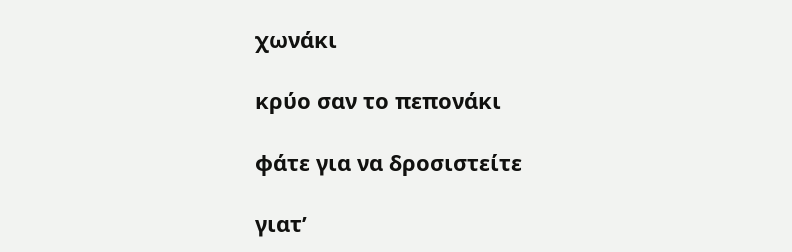χωνάκι

κρύο σαν το πεπονάκι

φάτε για να δροσιστείτε

γιατ’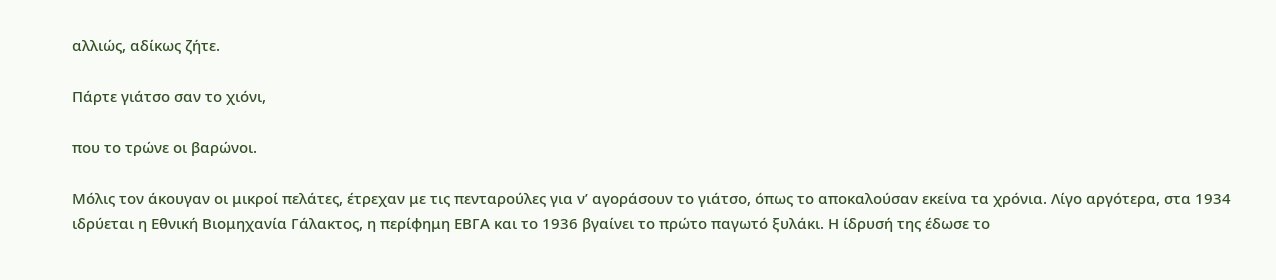αλλιώς, αδίκως ζήτε.

Πάρτε γιάτσο σαν το χιόνι,

που το τρώνε οι βαρώνοι.

Μόλις τον άκουγαν οι μικροί πελάτες, έτρεχαν με τις πενταρούλες για ν’ αγοράσουν το γιάτσο, όπως το αποκαλούσαν εκείνα τα χρόνια. Λίγο αργότερα, στα 1934 ιδρύεται η Εθνική Βιομηχανία Γάλακτος, η περίφημη ΕΒΓΑ και το 1936 βγαίνει το πρώτο παγωτό ξυλάκι. Η ίδρυσή της έδωσε το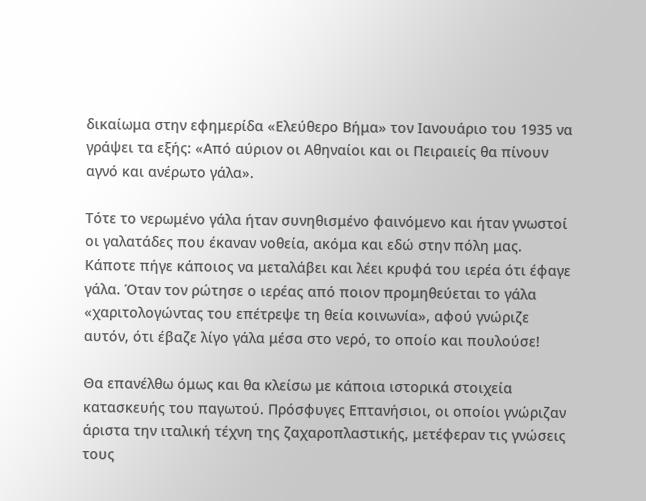δικαίωμα στην εφημερίδα «Ελεύθερο Βήμα» τον Ιανουάριο του 1935 να γράψει τα εξής: «Από αύριον οι Αθηναίοι και οι Πειραιείς θα πίνουν αγνό και ανέρωτο γάλα».

Τότε το νερωμένο γάλα ήταν συνηθισμένο φαινόμενο και ήταν γνωστοί οι γαλατάδες που έκαναν νοθεία, ακόμα και εδώ στην πόλη μας. Κάποτε πήγε κάποιος να μεταλάβει και λέει κρυφά του ιερέα ότι έφαγε γάλα. Όταν τον ρώτησε ο ιερέας από ποιον προμηθεύεται το γάλα «χαριτολογώντας του επέτρεψε τη θεία κοινωνία», αφού γνώριζε αυτόν, ότι έβαζε λίγο γάλα μέσα στο νερό, το οποίο και πουλούσε!

Θα επανέλθω όμως και θα κλείσω με κάποια ιστορικά στοιχεία κατασκευής του παγωτού. Πρόσφυγες Επτανήσιοι, οι οποίοι γνώριζαν άριστα την ιταλική τέχνη της ζαχαροπλαστικής, μετέφεραν τις γνώσεις τους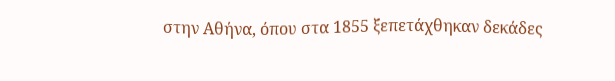στην Αθήνα, όπου στα 1855 ξεπετάχθηκαν δεκάδες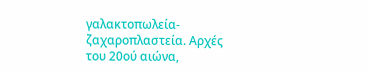γαλακτοπωλεία-ζαχαροπλαστεία. Αρχές του 20ού αιώνα,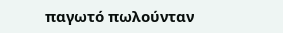παγωτό πωλούνταν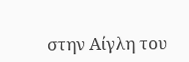στην Αίγλη του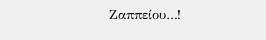Ζαππείου…!